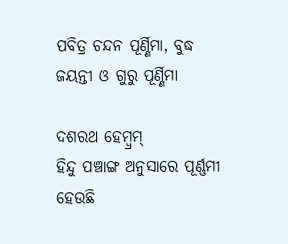ପବିତ୍ର ଚନ୍ଦନ ପୂର୍ଣ୍ଣିମା, ବୁଦ୍ଧ ଜୟନ୍ତୀ ଓ ଗୁରୁ ପୂର୍ଣ୍ଣିମା

ଦଶରଥ ହେମ୍ବ୍ରମ୍‌
ହିନ୍ଦୁ ପଞ୍ଚାଙ୍ଗ ଅନୁସାରେ ପୂର୍ଣ୍ଣମୀ ହେଉଛି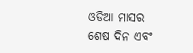ଓଡିଆ ମାସର ଶେଷ ଦିନ ଏବଂ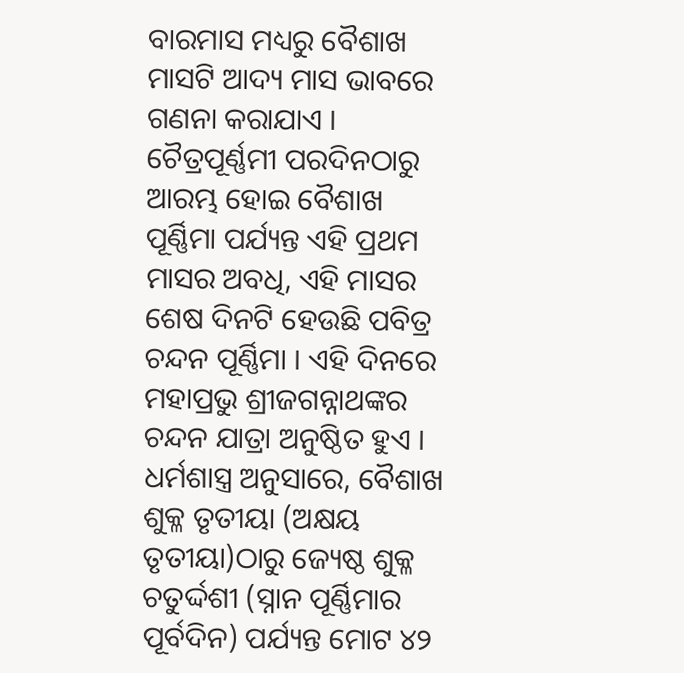ବାରମାସ ମଧ୍ୟରୁ ବୈଶାଖ ମାସଟି ଆଦ୍ୟ ମାସ ଭାବରେ ଗଣନା କରାଯାଏ । ଚୈତ୍ରପୂର୍ଣ୍ଣମୀ ପରଦିନଠାରୁ ଆରମ୍ଭ ହୋଇ ବୈଶାଖ ପୂର୍ଣ୍ଣିମା ପର୍ଯ୍ୟନ୍ତ ଏହି ପ୍ରଥମ ମାସର ଅବଧି, ଏହି ମାସର ଶେଷ ଦିନଟି ହେଉଛି ପବିତ୍ର ଚନ୍ଦନ ପୂର୍ଣ୍ଣିମା । ଏହି ଦିନରେ ମହାପ୍ରଭୁ ଶ୍ରୀଜଗନ୍ନାଥଙ୍କର ଚନ୍ଦନ ଯାତ୍ରା ଅନୁଷ୍ଠିତ ହୁଏ । ଧର୍ମଶାସ୍ତ୍ର ଅନୁସାରେ, ବୈଶାଖ ଶୁକ୍ଳ ତୃତୀୟା (ଅକ୍ଷୟ ତୃତୀୟା)ଠାରୁ ଜ୍ୟେଷ୍ଠ ଶୁକ୍ଳ ଚତୁର୍ଦ୍ଦଶୀ (ସ୍ନାନ ପୂର୍ଣ୍ଣିମାର ପୂର୍ବଦିନ) ପର୍ଯ୍ୟନ୍ତ ମୋଟ ୪୨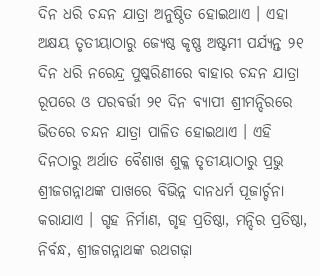ଦିନ ଧରି ଚନ୍ଦନ ଯାତ୍ରା ଅନୁଷ୍ଠିତ ହୋଇଥାଏ । ଏହା ଅକ୍ଷୟ ତୃତୀୟାଠାରୁ ଜ୍ୟେଷ୍ଠ କୃଷ୍ଣ ଅଷ୍ଟମୀ ପର୍ଯ୍ୟନ୍ତ ୨୧ ଦିନ ଧରି ନରେନ୍ଦ୍ର ପୁଷ୍କରିଣୀରେ ବାହାର ଚନ୍ଦନ ଯାତ୍ରା ରୂପରେ ଓ ପରବର୍ତ୍ତୀ ୨୧ ଦିନ ବ୍ୟାପୀ ଶ୍ରୀମନ୍ଦିରରେ ଭିତରେ ଚନ୍ଦନ ଯାତ୍ରା ପାଳିତ ହୋଇଥାଏ । ଏହି ଦିନଠାରୁ ଅର୍ଥାତ ବୈଶାଖ ଶୁକ୍ଳ ତୃତୀୟାଠାରୁ ପ୍ରଭୁ ଶ୍ରୀଜଗନ୍ନାଥଙ୍କ ପାଖରେ ବିଭିନ୍ନ ଦାନଧର୍ମ ପୂଜାର୍ଚ୍ଚନା କରାଯାଏ । ଗୃହ ନିର୍ମାଣ, ଗୃହ ପ୍ରତିଷ୍ଠା, ମନ୍ଦିର ପ୍ରତିଷ୍ଠା, ନିର୍ବନ୍ଧ, ଶ୍ରୀଜଗନ୍ନାଥଙ୍କ ରଥଗଢ଼ା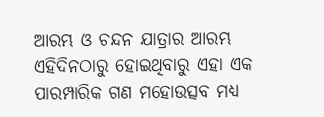ଆରମ୍ଭ ଓ ଚନ୍ଦନ ଯାତ୍ରାର ଆରମ୍ଭ ଏହିଦିନଠାରୁ ହୋଇଥିବାରୁ ଏହା ଏକ ପାରମ୍ପାରିକ ଗଣ ମହୋଉତ୍ସବ ମଧ୍ୟ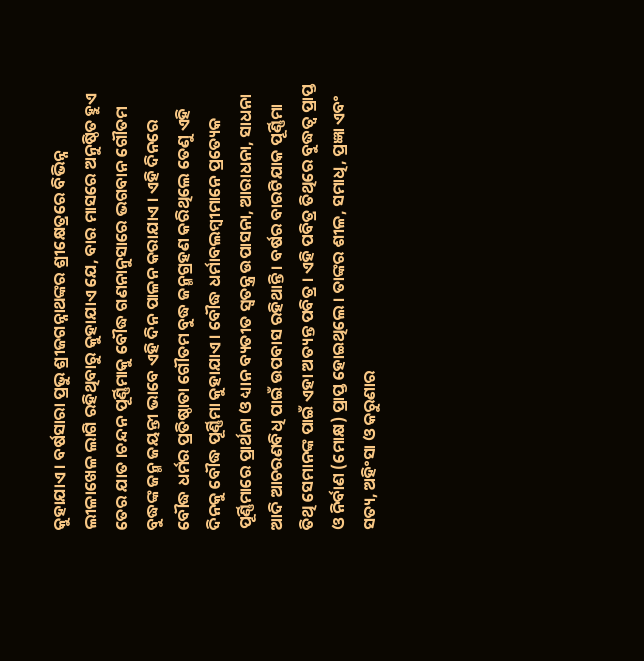କୁହାଯାଏ । ବର୍ଷସାରା ପ୍ରଭୁ ଶ୍ରୀଜଗନ୍ନାଥଙ୍କର ଶ୍ରୀକ୍ଷେତ୍ରରେ ବିଭିନ୍ନ ଲୀଳାଖେଳ ଲାଗି ରହିଥିବାରୁ କୁହାଯାଏ ଯେ, ବାର ମାସରେ ଅନୁଷ୍ଠିତ ହୁଏ ତେର ଯାତ ।ଚନ୍ଦନ ପୂର୍ଣ୍ଣିମାକୁ ବୌଦ୍ଧ ଗଣନାନୁସାରେ ଭଗବାନ ଗୌତମ ବୁଦ୍ଧଙ୍କ ଜନ୍ମ ଜୟନ୍ତୀ ଭାବେ ଏହି ଦିନ ପାଳନ କରାଯାଏ । ଏହି ଦିନରେ ବୌଦ୍ଧ ଧର୍ମର ପ୍ରତିଷ୍ଠାତା ଗୌତମ ବୁଦ୍ଧ ଜନ୍ମଗ୍ରହଣ କରିଥିଲେ ତେଣୁ ଏହି ଦିନକୁ ବୌଦ୍ଧ ପୂର୍ଣ୍ଣିମା କୁହାଯାଏ । ବୌଦ୍ଧ ଧର୍ମାବଲମ୍ବୀମାନେ ପ୍ରତ୍ୟେକ ପୂର୍ଣ୍ଣିମାରେ ପ୍ରାର୍ଥନା ଓ ଧ୍ୟାନ ବ୍ୟତୀତ ସ୍ୱତନ୍ତ୍ର ଉପାସନା, ଆରାଧନା, ସାଧନା ଆଦି ଆଚରଣବିଧି ପାଇଁ ଉପବାସ ରହିଥାନ୍ତି । ବର୍ଷର ବାରଟିଯାକ ପୂର୍ଣ୍ଣିମା ତିଥି ସେମାନଙ୍କ ପାଇଁ ଏହା ଅତ୍ୟନ୍ତ ପବିତ୍ର । ଏହି ପବିତ୍ର ତିଥିରେ ବୁଦ୍ଧତ୍ୱ ପ୍ରାପ୍ତ ଓ ନିର୍ବାଣ (ମୋକ୍ଷ) ପ୍ରାପ୍ତ ହୋଇଥିଲେ । ତାଙ୍କର ଶୀଳ, ସମାଧି, ପ୍ରଜ୍ଞା ଏବଂ ସତ୍ୟ, ଅହିଂସା ଓ କରୁଣାର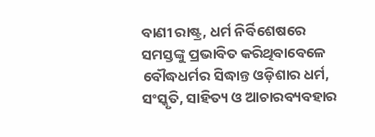ବାଣୀ ରାଷ୍ଟ୍ର, ଧର୍ମ ନିର୍ବିଶେଷରେ ସମସ୍ତଙ୍କୁ ପ୍ରଭାବିତ କରିଥିବାବେଳେ ବୌଦ୍ଧଧର୍ମର ସିଦ୍ଧାନ୍ତ ଓଡ଼ିଶାର ଧର୍ମ, ସଂସ୍କୃତି, ସାହିତ୍ୟ ଓ ଆଚାରବ୍ୟବହାର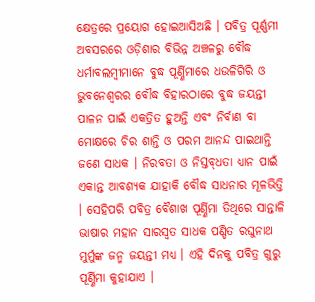କ୍ଷେତ୍ରରେ ପ୍ରୟୋଗ ହୋଇଆସିଅଛି । ପବିତ୍ର ପୂର୍ଣ୍ଣମୀ ଅବସରରେ ଓଡ଼ିଶାର ବିଭିନ୍ନ ଅଞ୍ଚଳରୁ ବୌଦ୍ଧ ଧର୍ମାବଲମ୍ବୀମାନେ ବୁଦ୍ଧ ପୂର୍ଣ୍ଣିମାରେ ଧଉଳିଗିରି ଓ ଭୁବନେଶ୍ୱରର ବୌଦ୍ଧ ବିହାରଠାରେ ବୁଦ୍ଧ ଜୟନ୍ତୀ ପାଳନ ପାଇଁ ଏକତ୍ରିତ ହୁଅନ୍ତି ଏବଂ ନିର୍ବାଣ ବା ମୋକ୍ଷରେ ଚିର ଶାନ୍ତି ଓ ପରମ ଆନନ୍ଦ ପାଇଥାନ୍ତି ଜଣେ ସାଧକ । ନିରବତା ଓ ନିସ୍ତବ୍‌ଧତା ଧ୍ୟାନ ପାଇଁ ଏକାନ୍ତ ଆବଶ୍ୟକ ଯାହାକି ବୌଦ୍ଧ ସାଧନାର ମୂଳଭିତ୍ତି । ସେହିପରି ପବିତ୍ର ବୈଶାଖ ପୂର୍ଣ୍ଣିମା ତିଥିରେ ସାନ୍ତାଳି ଭାଷାର ମହାନ ସାରସ୍ୱତ ସାଧକ ପଣ୍ଡିତ ରଘୁନାଥ ମୁର୍ମୁଙ୍କ ଜନ୍ମ ଜୟନ୍ତୀ ମଧ୍ୟ । ଏହି ଦିନକୁ ପବିତ୍ର ଗୁରୁ ପୂର୍ଣ୍ଣିମା କୁହାଯାଏ ।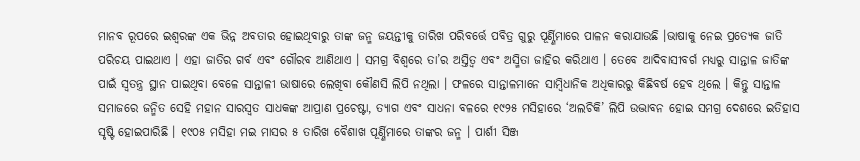ମାନବ ରୂପରେ ଇଶ୍ୱରଙ୍କ ଏକ ଭିନ୍ନ ଅବତାର ହୋଇଥିବାରୁ ତାଙ୍କ ଜନ୍ମ ଜୟନ୍ତୀକୁ ତାରିଖ ପରିବର୍ତ୍ତେ ପବିତ୍ର ଗୁରୁ ପୂର୍ଣ୍ଣିମାରେ ପାଳନ କରାଯାଉଛି ।ଭାଷାକୁ ନେଇ ପ୍ରତ୍ୟେକ ଜାତି ପରିଚୟ ପାଇଥାଏ । ଏହା ଜାତିର ଗର୍ବ ଏବଂ ଗୌରବ ଆଣିଥାଏ । ସମଗ୍ର ବିଶ୍ୱରେ ତା’ର ଅସ୍ତିତ୍ୱ ଏବଂ ଅସ୍ମିତା ଜାହିର କରିଥାଏ । ତେବେ ଆଦିବାସୀବର୍ଗ ମଧ୍ୟରୁ ସାନ୍ତାଳ ଜାତିଙ୍କ ପାଇଁ ସ୍ୱତନ୍ତ୍ର ସ୍ଥାନ ପାଇଥିବା ବେଳେ ସାନ୍ତାଳୀ ଭାଷାରେ ଲେଖିବା କୌଣସି ଲିପି ନଥିଲା । ଫଳରେ ସାନ୍ତାଳମାନେ ସାମ୍ବିଧାନିକ ଅଧିକାରରୁ କିଛିବର୍ଷ ହେବ ଥିଲେ । କିନ୍ତୁ ସାନ୍ତାଳ ସମାଜରେ ଜନ୍ମିତ ସେହି ମହାନ ସାରସ୍ୱତ ସାଧକଙ୍କ ଆପ୍ରାଣ ପ୍ରଚେଷ୍ଟା, ତ୍ୟାଗ ଏବଂ ସାଧନା ବଳରେ ୧୯୨୫ ମସିହାରେ ‘ଅଲଚିକି’ ଲିପି ଉଦ୍ଭାବନ ହୋଇ ସମଗ୍ର ଦେଶରେ ଇତିହାସ ସୃଷ୍ଟି ହୋଇପାରିଛି । ୧୯୦୫ ମସିହା ମଇ ମାସର ୫ ତାରିଖ ବୈଶାଖ ପୂର୍ଣ୍ଣିମାରେ ତାଙ୍କର ଜନ୍ମ । ପାର୍ଶୀ ସିଞ୍ଜ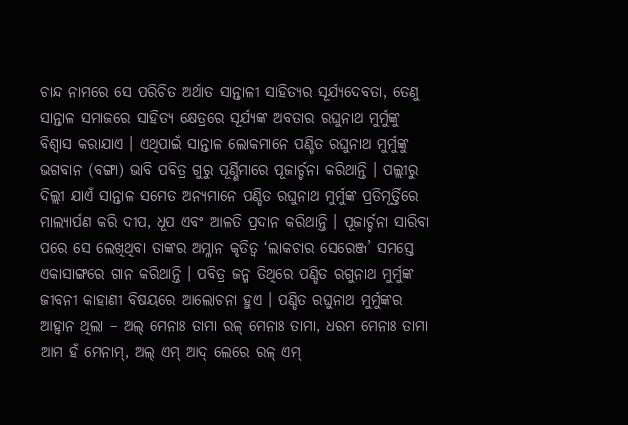ଚାନ୍ଦ ନାମରେ ସେ ପରିଚିତ ଅର୍ଥାତ ସାନ୍ତାଳୀ ସାହିତ୍ୟର ସୂର୍ଯ୍ୟଦେବତା, ତେଣୁ ସାନ୍ତାଳ ସମାଜରେ ସାହିତ୍ୟ କ୍ଷେତ୍ରରେ ସୂର୍ଯ୍ୟଙ୍କ ଅବତାର ରଘୁନାଥ ମୁର୍ମୁଙ୍କୁ ବିଶ୍ୱାସ କରାଯାଏ । ଏଥିପାଇଁ ସାନ୍ତାଳ ଲୋକମାନେ ପଣ୍ଡିତ ରଘୁନାଥ ମୁର୍ମୁଙ୍କୁ ଭଗବାନ (ବଙ୍ଗା) ଭାବି ପବିତ୍ର ଗୁରୁ ପୂର୍ଣ୍ଣିମାରେ ପୂଜାର୍ଚ୍ଚନା କରିଥାନ୍ତି । ପଲ୍ଲୀରୁ ଦିଲ୍ଲୀ ଯାଏଁ ସାନ୍ତାଳ ସମେତ ଅନ୍ୟମାନେ ପଣ୍ଡିତ ରଘୁନାଥ ମୁର୍ମୁଙ୍କ ପ୍ରତିମୂର୍ତ୍ତିରେ ମାଲ୍ୟାର୍ପଣ କରି ଦୀପ, ଧୂପ ଏବଂ ଆଳତି ପ୍ରଦାନ କରିଥାନ୍ତି । ପୂଜାର୍ଚ୍ଚନା ସାରିବା ପରେ ସେ ଲେଖିଥିବା ତାଙ୍କର ଅମ୍ଳାନ କୃତିତ୍ୱ ‘ଲାକଚାର ସେରେଞ୍ଜ’ ସମସ୍ତେ ଏକାସାଙ୍ଗରେ ଗାନ କରିଥାନ୍ତି । ପବିତ୍ର ଜନ୍ମ ତିଥିରେ ପଣ୍ଡିତ ରଗୁନାଥ ମୁର୍ମୁଙ୍କ ଜୀବନୀ କାହାଣୀ ବିଷୟରେ ଆଲୋଚନା ହୁଏ । ପଣ୍ଡିତ ରଘୁନାଥ ମୁର୍ମୁଙ୍କର ଆହ୍ୱାନ ଥିଲା – ଅଲ୍ ମେନାଃ ତାମା ରଳ୍ ମେନାଃ ତାମା, ଧରମ ମେନାଃ ତାମା ଆମ ହଁ ମେନାମ୍‌, ଅଲ୍ ଏମ୍ ଆଦ୍ ଲେରେ ରଳ୍ ଏମ୍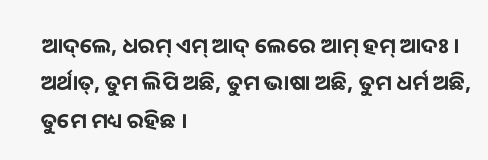ଆଦ୍‌ଲେ, ଧରମ୍ ଏମ୍ ଆଦ୍ ଲେରେ ଆମ୍ ହମ୍ ଆଦଃ । ଅର୍ଥାତ୍‌, ତୁମ ଲିପି ଅଛି, ତୁମ ଭାଷା ଅଛି, ତୁମ ଧର୍ମ ଅଛି, ତୁମେ ମଧ୍ୟ ରହିଛ ।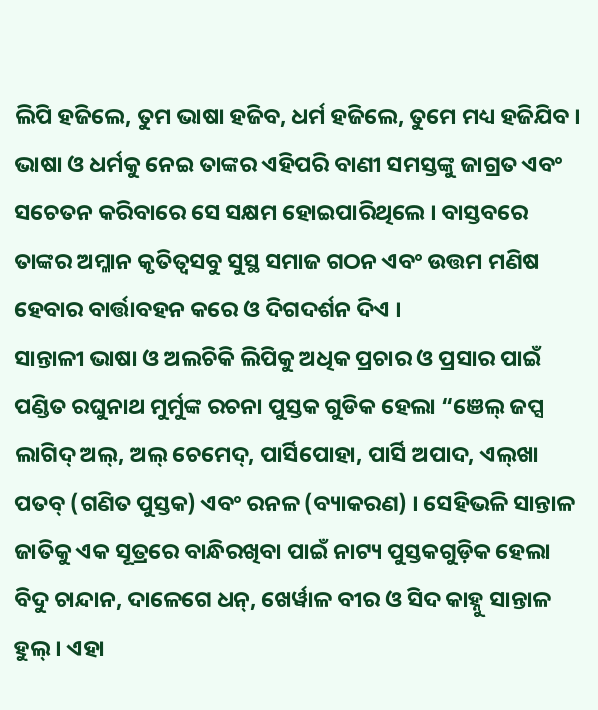ଲିପି ହଜିଲେ, ତୁମ ଭାଷା ହଜିବ, ଧର୍ମ ହଜିଲେ, ତୁମେ ମଧ୍ୟ ହଜିଯିବ । ଭାଷା ଓ ଧର୍ମକୁ ନେଇ ତାଙ୍କର ଏହିପରି ବାଣୀ ସମସ୍ତଙ୍କୁ ଜାଗ୍ରତ ଏବଂ ସଚେତନ କରିବାରେ ସେ ସକ୍ଷମ ହୋଇପାରିଥିଲେ । ବାସ୍ତବରେ ତାଙ୍କର ଅମ୍ଳାନ କୃତିତ୍ୱସବୁ ସୁସ୍ଥ ସମାଜ ଗଠନ ଏବଂ ଉତ୍ତମ ମଣିଷ ହେବାର ବାର୍ତ୍ତାବହନ କରେ ଓ ଦିଗଦର୍ଶନ ଦିଏ ।
ସାନ୍ତାଳୀ ଭାଷା ଓ ଅଲଚିକି ଲିପିକୁ ଅଧିକ ପ୍ରଚାର ଓ ପ୍ରସାର ପାଇଁ ପଣ୍ଡିତ ରଘୁନାଥ ମୁର୍ମୁଙ୍କ ରଚନା ପୁସ୍ତକ ଗୁଡିକ ହେଲା “ଞେଲ୍ ଜପ୍ସ ଲାଗିଦ୍ ଅଲ୍‌, ଅଲ୍ ଚେମେଦ୍‌, ପାର୍ସିପୋହା, ପାର୍ସି ଅପାଦ, ଏଲ୍‌ଖା ପତବ୍ (ଗଣିତ ପୁସ୍ତକ) ଏବଂ ରନଳ (ବ୍ୟାକରଣ) । ସେହିଭଳି ସାନ୍ତାଳ ଜାତିକୁ ଏକ ସୂତ୍ରରେ ବାନ୍ଧିରଖିବା ପାଇଁ ନାଟ୍ୟ ପୁସ୍ତକଗୁଡ଼ିକ ହେଲା ବିଦୁ ଚାନ୍ଦାନ, ଦାଳେଗେ ଧନ୍‌, ଖେର୍ୱାଳ ବୀର ଓ ସିଦ କାହ୍ନୁ ସାନ୍ତାଳ ହୁଲ୍ । ଏହା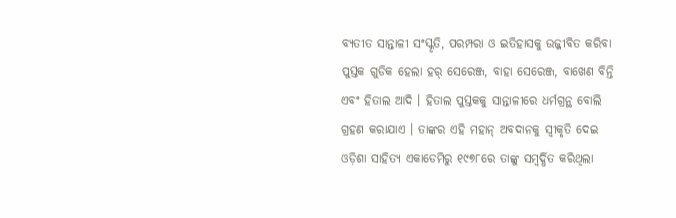ବ୍ୟତୀତ ସାନ୍ତାଳୀ ସଂସ୍କୃତି, ପରମ୍ପରା ଓ ଇତିହାସକୁ ଉଜ୍ଜୀବିତ କରିବା ପୁସ୍ତକ ଗୁଡିକ ହେଲା ହର୍ ସେରେଞ୍ଜ, ବାହା ସେରେଞ୍ଜ, ବାଖେଣ ବିନ୍ତି ଏବଂ ହିତାଲ ଆଦି । ହିତାଲ ପୁସ୍ତକକୁ ସାନ୍ତାଳୀରେ ଧର୍ମଗ୍ରନ୍ଥ ବୋଲି ଗ୍ରହଣ କରାଯାଏ । ତାଙ୍କର ଏହି ମହାନ୍ ଅବଦାନକୁ ସ୍ୱୀକୃତି ଦେଇ ଓଡ଼ିଶା ସାହିତ୍ୟ ଏକାଡେମିରୁ ୧୯୭୮ରେ ତାଙ୍କୁ ସମ୍ବର୍ଦ୍ଧିତ କରିଥିଲା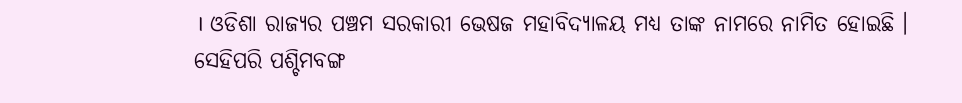। ଓଡିଶା ରାଜ୍ୟର ପଞ୍ଚମ ସରକାରୀ ଭେଷଜ ମହାବିଦ୍ୟାଳୟ ମଧ୍ୟ ତାଙ୍କ ନାମରେ ନାମିତ ହୋଇଛି । ସେହିପରି ପଶ୍ଚିମବଙ୍ଗ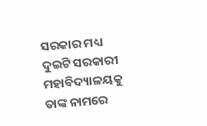ସରକାର ମଧ୍ୟ ଦୁଇଟି ସରକାରୀ ମହାବିଦ୍ୟାଳୟକୁ ତାଙ୍କ ନାମରେ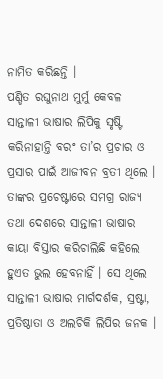ନାମିତ କରିଛନ୍ତି ।
ପଣ୍ଡିତ ରଘୁନାଥ ମୁର୍ମୁ କେବଳ ସାନ୍ତାଳୀ ଭାଷାର ଲିପିକୁ ସୃଷ୍ଟି କରିନାହାନ୍ତି ବରଂ ତା’ର ପ୍ରଚାର ଓ ପ୍ରସାର ପାଇଁ ଆଜୀବନ ବ୍ରତୀ ଥିଲେ । ତାଙ୍କର ପ୍ରଚେଷ୍ଟାରେ ସମଗ୍ର ରାଜ୍ୟ ତଥା ଦେଶରେ ସାନ୍ତାଳୀ ଭାଷାର କାୟା ବିସ୍ତାର କରିଚାଲିଛି କହିଲେ ହୁଏତ ଭୁଲ ହେବନାହିଁ । ସେ ଥିଲେ ସାନ୍ତାଳୀ ଭାଷାର ମାର୍ଗଦର୍ଶକ, ସ୍ରଷ୍ଟା, ପ୍ରତିଷ୍ଠାତା ଓ ଅଲଚିକି ଲିପିର ଜନକ ।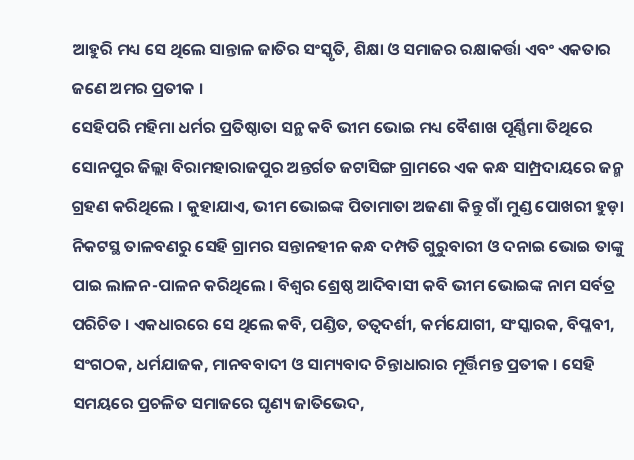ଆହୁରି ମଧ୍ୟ ସେ ଥିଲେ ସାନ୍ତାଳ ଜାତିର ସଂସ୍କୃତି, ଶିକ୍ଷା ଓ ସମାଜର ରକ୍ଷାକର୍ତ୍ତା ଏବଂ ଏକତାର ଜଣେ ଅମର ପ୍ରତୀକ ।
ସେହିପରି ମହିମା ଧର୍ମର ପ୍ରତିଷ୍ଠାତା ସନ୍ଥ କବି ଭୀମ ଭୋଇ ମଧ୍ୟ ବୈଶାଖ ପୂର୍ଣ୍ଣିମା ତିଥିରେ ସୋନପୁର ଜିଲ୍ଲା ବିରାମହାରାଜପୁର ଅନ୍ତର୍ଗତ ଜଟାସିଙ୍ଗ ଗ୍ରାମରେ ଏକ କନ୍ଧ ସାମ୍ପ୍ରଦାୟରେ ଜନ୍ମ ଗ୍ରହଣ କରିଥିଲେ । କୁହାଯାଏ, ଭୀମ ଭୋଇଙ୍କ ପିତାମାତା ଅଜଣା କିନ୍ତୁ ଗାଁ ମୁଣ୍ଡ ପୋଖରୀ ହୁଡ଼ା ନିକଟସ୍ଥ ତାଳବଣରୁ ସେହି ଗ୍ରାମର ସନ୍ତାନହୀନ କନ୍ଧ ଦମ୍ପତି ଗୁରୁବାରୀ ଓ ଦନାଇ ଭୋଇ ତାଙ୍କୁ ପାଇ ଲାଳନ-ପାଳନ କରିଥିଲେ । ବିଶ୍ୱର ଶ୍ରେଷ୍ଠ ଆଦିବାସୀ କବି ଭୀମ ଭୋଇଙ୍କ ନାମ ସର୍ବତ୍ର ପରିଚିତ । ଏକଧାରରେ ସେ ଥିଲେ କବି, ପଣ୍ଡିତ, ତତ୍ୱଦର୍ଶୀ, କର୍ମଯୋଗୀ, ସଂସ୍କାରକ, ବିପ୍ଳବୀ, ସଂଗଠକ, ଧର୍ମଯାଜକ, ମାନବବାଦୀ ଓ ସାମ୍ୟବାଦ ଚିନ୍ତାଧାରାର ମୂର୍ତ୍ତିମନ୍ତ ପ୍ରତୀକ । ସେହି ସମୟରେ ପ୍ରଚଳିତ ସମାଜରେ ଘୃଣ୍ୟ ଜାତିଭେଦ,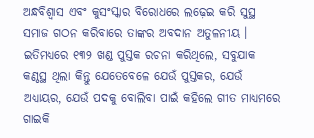ଅନ୍ଧବିଶ୍ୱାସ ଏବଂ କୁସଂସ୍କାର ବିରୋଧରେ ଲଢ଼େଇ କରି ସୁସ୍ଥ ସମାଜ ଗଠନ କରିବାରେ ତାଙ୍କର ଅବଦାନ ଅତୁଳନୀୟ । ଇତିମଧ୍ୟରେ ୧୩୨ ଖଣ୍ଡ ପୁସ୍ତକ ରଚନା କରିଥିଲେ, ସବୁଯାକ କଣ୍ଠସ୍ଥ ଥିଲା କିନ୍ତୁ ଯେତେବେଳେ ଯେଉଁ ପୁସ୍ତକର, ଯେଉଁ ଅଧ୍ୟାୟର, ଯେଉଁ ପଦକୁ ବୋଲିବା ପାଇଁ କହିଲେ ଗୀତ ମାଧ୍ୟମରେ ଗାଇକି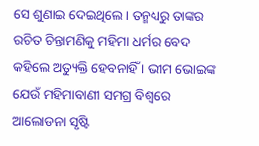ସେ ଶୁଣାଇ ଦେଇଥିଲେ । ତନ୍ମଧ୍ୟରୁ ତାଙ୍କର ରଚିତ ଚିନ୍ତାମଣିକୁ ମହିମା ଧର୍ମର ବେଦ କହିଲେ ଅତ୍ୟୁକ୍ତି ହେବନାହିଁ । ଭୀମ ଭୋଇଙ୍କ ଯେଉଁ ମହିମାବାଣୀ ସମଗ୍ର ବିଶ୍ୱରେ ଆଲୋଡନା ସୃଷ୍ଟି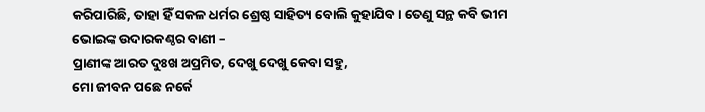କରିପାରିଛି, ତାହା ହିଁ ସକଳ ଧର୍ମର ଶ୍ରେଷ୍ଠ ସାହିତ୍ୟ ବୋଲି କୁହାଯିବ । ତେଣୁ ସନ୍ଥ କବି ଭୀମ ଭୋଇଙ୍କ ଉଦାରକଣ୍ଠର ବାଣୀ –
ପ୍ରାଣୀଙ୍କ ଆରତ ଦୁଃଖ ଅପ୍ରମିତ, ଦେଖୁ ଦେଖୁ କେବା ସହୁ,
ମୋ ଜୀବନ ପଛେ ନର୍କେ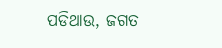ପଡିଥାଉ, ଜଗତ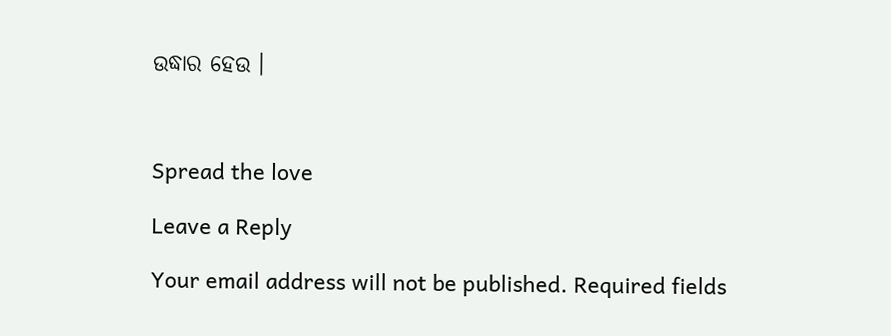ଉଦ୍ଧାର ହେଉ ।



Spread the love

Leave a Reply

Your email address will not be published. Required fields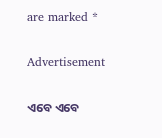are marked *

Advertisement

ଏବେ ଏବେ